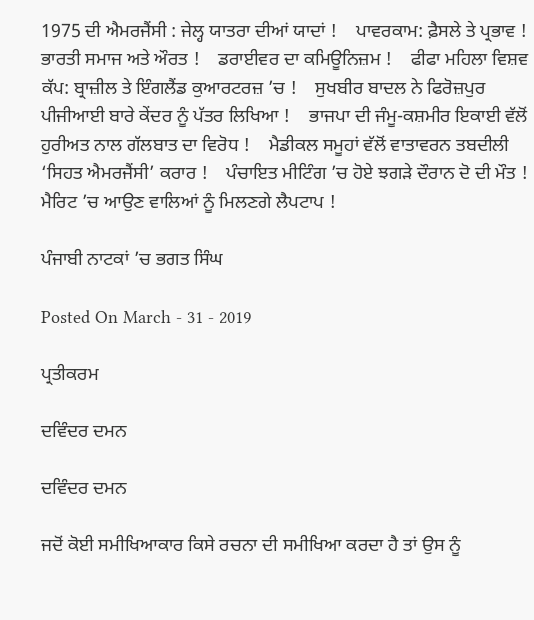1975 ਦੀ ਐਮਰਜੈਂਸੀ : ਜੇਲ੍ਹ ਯਾਤਰਾ ਦੀਆਂ ਯਾਦਾਂ !    ਪਾਵਰਕਾਮ: ਫ਼ੈਸਲੇ ਤੇ ਪ੍ਰਭਾਵ !    ਭਾਰਤੀ ਸਮਾਜ ਅਤੇ ਔਰਤ !    ਡਰਾਈਵਰ ਦਾ ਕਮਿਊਨਿਜ਼ਮ !    ਫੀਫਾ ਮਹਿਲਾ ਵਿਸ਼ਵ ਕੱਪ: ਬ੍ਰਾਜ਼ੀਲ ਤੇ ਇੰਗਲੈਂਡ ਕੁਆਰਟਰਜ਼ ’ਚ !    ਸੁਖਬੀਰ ਬਾਦਲ ਨੇ ਫਿਰੋਜ਼ਪੁਰ ਪੀਜੀਆਈ ਬਾਰੇ ਕੇਂਦਰ ਨੂੰ ਪੱਤਰ ਲਿਖਿਆ !    ਭਾਜਪਾ ਦੀ ਜੰਮੂ-ਕਸ਼ਮੀਰ ਇਕਾਈ ਵੱਲੋਂ ਹੁਰੀਅਤ ਨਾਲ ਗੱਲਬਾਤ ਦਾ ਵਿਰੋਧ !    ਮੈਡੀਕਲ ਸਮੂਹਾਂ ਵੱਲੋਂ ਵਾਤਾਵਰਨ ਤਬਦੀਲੀ ‘ਸਿਹਤ ਐਮਰਜੈਂਸੀ’ ਕਰਾਰ !    ਪੰਚਾਇਤ ਮੀਟਿੰਗ ’ਚ ਹੋਏ ਝਗੜੇ ਦੌਰਾਨ ਦੋ ਦੀ ਮੌਤ !    ਮੈਰਿਟ ’ਚ ਆਉਣ ਵਾਲਿਆਂ ਨੂੰ ਮਿਲਣਗੇ ਲੈਪਟਾਪ !

ਪੰਜਾਬੀ ਨਾਟਕਾਂ ’ਚ ਭਗਤ ਸਿੰਘ

Posted On March - 31 - 2019

ਪ੍ਰਤੀਕਰਮ

ਦਵਿੰਦਰ ਦਮਨ

ਦਵਿੰਦਰ ਦਮਨ

ਜਦੋਂ ਕੋਈ ਸਮੀਖਿਆਕਾਰ ਕਿਸੇ ਰਚਨਾ ਦੀ ਸਮੀਖਿਆ ਕਰਦਾ ਹੈ ਤਾਂ ਉਸ ਨੂੰ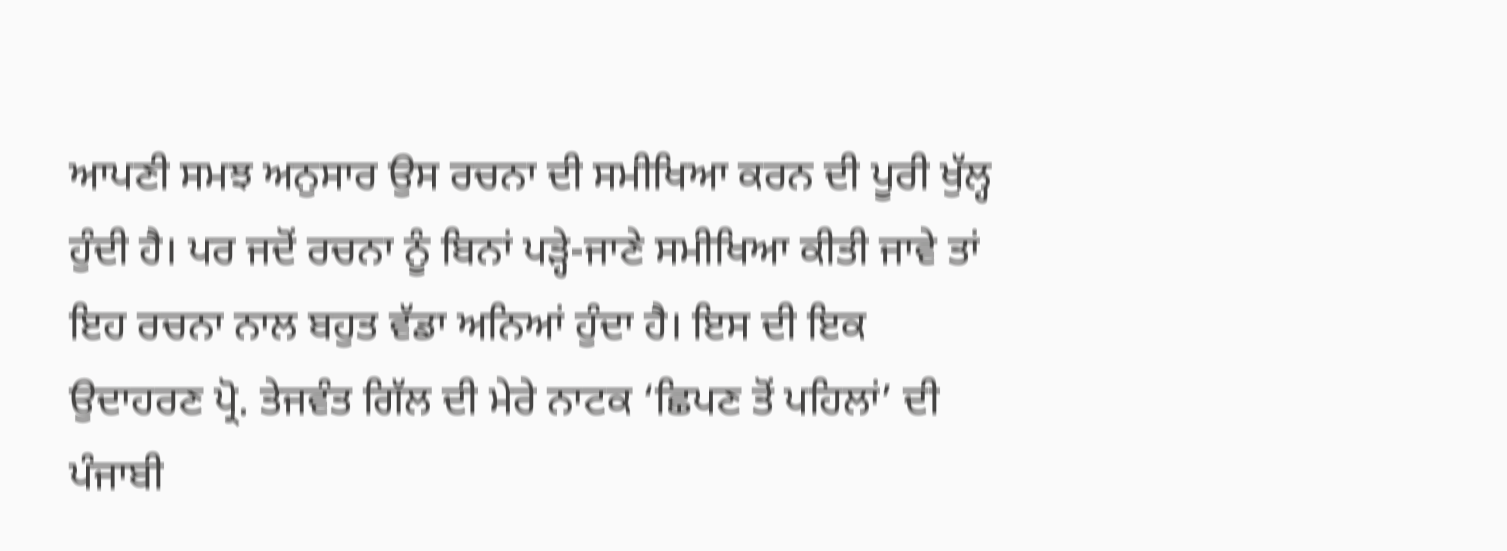ਆਪਣੀ ਸਮਝ ਅਨੁਸਾਰ ਉਸ ਰਚਨਾ ਦੀ ਸਮੀਖਿਆ ਕਰਨ ਦੀ ਪੂਰੀ ਖੁੱਲ੍ਹ ਹੁੰਦੀ ਹੈ। ਪਰ ਜਦੋਂ ਰਚਨਾ ਨੂੰ ਬਿਨਾਂ ਪੜ੍ਹੇ-ਜਾਣੇ ਸਮੀਖਿਆ ਕੀਤੀ ਜਾਵੇ ਤਾਂ ਇਹ ਰਚਨਾ ਨਾਲ ਬਹੁਤ ਵੱਡਾ ਅਨਿਆਂ ਹੁੰਦਾ ਹੈ। ਇਸ ਦੀ ਇਕ ਉਦਾਹਰਣ ਪ੍ਰੋ. ਤੇਜਵੰਤ ਗਿੱਲ ਦੀ ਮੇਰੇ ਨਾਟਕ ‘ਛਿਪਣ ਤੋਂ ਪਹਿਲਾਂ’ ਦੀ ਪੰਜਾਬੀ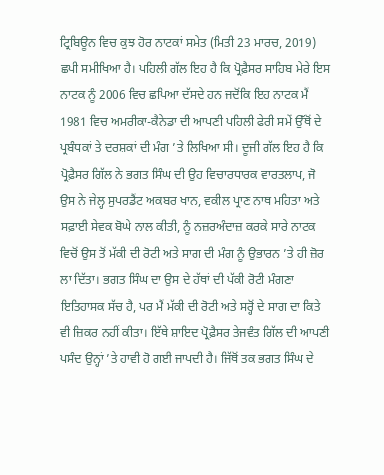ਟ੍ਰਿਬਿਊਨ ਵਿਚ ਕੁਝ ਹੋਰ ਨਾਟਕਾਂ ਸਮੇਤ (ਮਿਤੀ 23 ਮਾਰਚ, 2019) ਛਪੀ ਸਮੀਖਿਆ ਹੈ। ਪਹਿਲੀ ਗੱਲ ਇਹ ਹੈ ਕਿ ਪ੍ਰੋਫ਼ੈਸਰ ਸਾਹਿਬ ਮੇਰੇ ਇਸ ਨਾਟਕ ਨੂੰ 2006 ਵਿਚ ਛਪਿਆ ਦੱਸਦੇ ਹਨ ਜਦੋਂਕਿ ਇਹ ਨਾਟਕ ਮੈਂ 1981 ਵਿਚ ਅਮਰੀਕਾ-ਕੈਨੇਡਾ ਦੀ ਆਪਣੀ ਪਹਿਲੀ ਫੇਰੀ ਸਮੇਂ ਉੱਥੋਂ ਦੇ ਪ੍ਰਬੰਧਕਾਂ ਤੇ ਦਰਸ਼ਕਾਂ ਦੀ ਮੰਗ ’ਤੇ ਲਿਖਿਆ ਸੀ। ਦੂਜੀ ਗੱਲ ਇਹ ਹੈ ਕਿ ਪ੍ਰੋਫ਼ੈਸਰ ਗਿੱਲ ਨੇ ਭਗਤ ਸਿੰਘ ਦੀ ਉਹ ਵਿਚਾਰਧਾਰਕ ਵਾਰਤਲਾਪ, ਜੋ ਉਸ ਨੇ ਜੇਲ੍ਹ ਸੁਪਰਡੈਂਟ ਅਕਬਰ ਖਾਨ, ਵਕੀਲ ਪ੍ਰਾਣ ਨਾਥ ਮਹਿਤਾ ਅਤੇ ਸਫ਼ਾਈ ਸੇਵਕ ਬੋਘੇ ਨਾਲ ਕੀਤੀ, ਨੂੰ ਨਜ਼ਰਅੰਦਾਜ਼ ਕਰਕੇ ਸਾਰੇ ਨਾਟਕ ਵਿਚੋਂ ਉਸ ਤੋਂ ਮੱਕੀ ਦੀ ਰੋਟੀ ਅਤੇ ਸਾਗ ਦੀ ਮੰਗ ਨੂੰ ਉਭਾਰਨ ’ਤੇ ਹੀ ਜ਼ੋਰ ਲਾ ਦਿੱਤਾ। ਭਗਤ ਸਿੰਘ ਦਾ ਉਸ ਦੇ ਹੱਥਾਂ ਦੀ ਪੱਕੀ ਰੋਟੀ ਮੰਗਣਾ ਇਤਿਹਾਸਕ ਸੱਚ ਹੈ, ਪਰ ਮੈਂ ਮੱਕੀ ਦੀ ਰੋਟੀ ਅਤੇ ਸਰ੍ਹੋਂ ਦੇ ਸਾਗ ਦਾ ਕਿਤੇ ਵੀ ਜ਼ਿਕਰ ਨਹੀਂ ਕੀਤਾ। ਇੱਥੇ ਸ਼ਾਇਦ ਪ੍ਰੋਫ਼ੈਸਰ ਤੇਜਵੰਤ ਗਿੱਲ ਦੀ ਆਪਣੀ ਪਸੰਦ ਉਨ੍ਹਾਂ ’ਤੇ ਹਾਵੀ ਹੋ ਗਈ ਜਾਪਦੀ ਹੈ। ਜਿੱਥੋਂ ਤਕ ਭਗਤ ਸਿੰਘ ਦੇ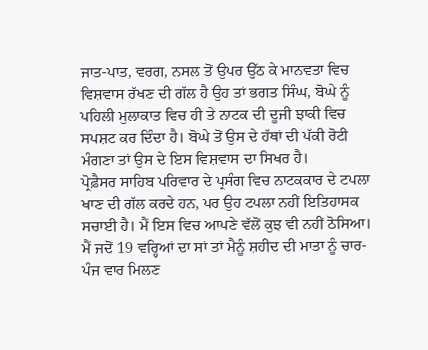ਜਾਤ-ਪਾਤ, ਵਰਗ, ਨਸਲ ਤੋਂ ਉਪਰ ਉੱਠ ਕੇ ਮਾਨਵਤਾ ਵਿਚ ਵਿਸ਼ਵਾਸ ਰੱਖਣ ਦੀ ਗੱਲ ਹੈ ਉਹ ਤਾਂ ਭਗਤ ਸਿੰਘ, ਬੋਘੇ ਨੂੰ ਪਹਿਲੀ ਮੁਲਾਕਾਤ ਵਿਚ ਹੀ ਤੇ ਨਾਟਕ ਦੀ ਦੂਜੀ ਝਾਕੀ ਵਿਚ ਸਪਸ਼ਟ ਕਰ ਦਿੰਦਾ ਹੈ। ਬੋਘੇ ਤੋਂ ਉਸ ਦੇ ਹੱਥਾਂ ਦੀ ਪੱਕੀ ਰੋਟੀ ਮੰਗਣਾ ਤਾਂ ਉਸ ਦੇ ਇਸ ਵਿਸ਼ਵਾਸ ਦਾ ਸਿਖਰ ਹੈ।
ਪ੍ਰੋਫ਼ੈਸਰ ਸਾਹਿਬ ਪਰਿਵਾਰ ਦੇ ਪ੍ਰਸੰਗ ਵਿਚ ਨਾਟਕਕਾਰ ਦੇ ਟਪਲਾ ਖਾਣ ਦੀ ਗੱਲ ਕਰਦੇ ਹਨ, ਪਰ ਉਹ ਟਪਲਾ ਨਹੀਂ ਇਤਿਹਾਸਕ ਸਚਾਈ ਹੈ। ਮੈਂ ਇਸ ਵਿਚ ਆਪਣੇ ਵੱਲੋਂ ਕੁਝ ਵੀ ਨਹੀਂ ਠੋਸਿਆ। ਮੈਂ ਜਦੋਂ 19 ਵਰ੍ਹਿਆਂ ਦਾ ਸਾਂ ਤਾਂ ਮੈਨੂੰ ਸ਼ਹੀਦ ਦੀ ਮਾਤਾ ਨੂੰ ਚਾਰ-ਪੰਜ ਵਾਰ ਮਿਲਣ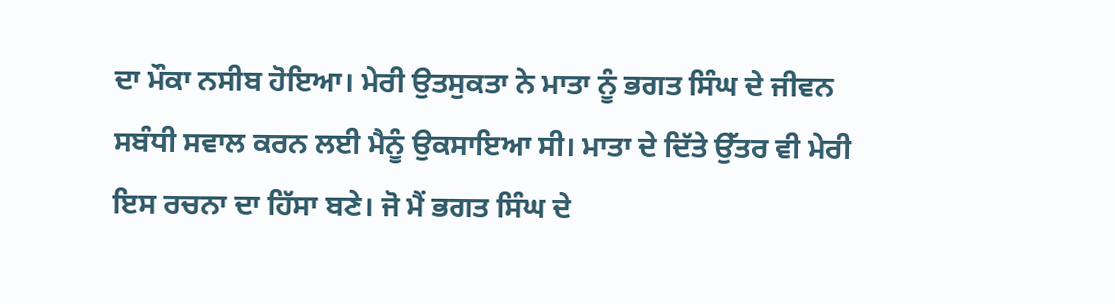ਦਾ ਮੌਕਾ ਨਸੀਬ ਹੋਇਆ। ਮੇਰੀ ਉਤਸੁਕਤਾ ਨੇ ਮਾਤਾ ਨੂੰ ਭਗਤ ਸਿੰਘ ਦੇ ਜੀਵਨ ਸਬੰਧੀ ਸਵਾਲ ਕਰਨ ਲਈ ਮੈਨੂੰ ਉਕਸਾਇਆ ਸੀ। ਮਾਤਾ ਦੇ ਦਿੱਤੇ ਉੱਤਰ ਵੀ ਮੇਰੀ ਇਸ ਰਚਨਾ ਦਾ ਹਿੱਸਾ ਬਣੇ। ਜੋ ਮੈਂ ਭਗਤ ਸਿੰਘ ਦੇ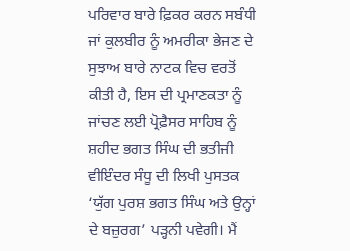ਪਰਿਵਾਰ ਬਾਰੇ ਫ਼ਿਕਰ ਕਰਨ ਸਬੰਧੀ ਜਾਂ ਕੁਲਬੀਰ ਨੂੰ ਅਮਰੀਕਾ ਭੇਜਣ ਦੇ ਸੁਝਾਅ ਬਾਰੇ ਨਾਟਕ ਵਿਚ ਵਰਤੋਂ ਕੀਤੀ ਹੈ, ਇਸ ਦੀ ਪ੍ਰਮਾਣਕਤਾ ਨੂੰ ਜਾਂਚਣ ਲਈ ਪ੍ਰੋਫ਼ੈਸਰ ਸਾਹਿਬ ਨੂੰ ਸ਼ਹੀਦ ਭਗਤ ਸਿੰਘ ਦੀ ਭਤੀਜੀ ਵੀਇੰਦਰ ਸੰਧੂ ਦੀ ਲਿਖੀ ਪੁਸਤਕ ‘ਯੁੱਗ ਪੁਰਸ਼ ਭਗਤ ਸਿੰਘ ਅਤੇ ਉਨ੍ਹਾਂ ਦੇ ਬਜ਼ੁਰਗ’ ਪੜ੍ਹਨੀ ਪਵੇਗੀ। ਮੈਂ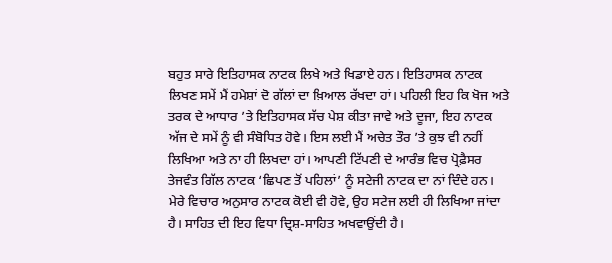ਬਹੁਤ ਸਾਰੇ ਇਤਿਹਾਸਕ ਨਾਟਕ ਲਿਖੇ ਅਤੇ ਖਿਡਾਏ ਹਨ। ਇਤਿਹਾਸਕ ਨਾਟਕ ਲਿਖਣ ਸਮੇਂ ਮੈਂ ਹਮੇਸ਼ਾਂ ਦੋ ਗੱਲਾਂ ਦਾ ਖ਼ਿਆਲ ਰੱਖਦਾ ਹਾਂ। ਪਹਿਲੀ ਇਹ ਕਿ ਖੋਜ ਅਤੇ ਤਰਕ ਦੇ ਆਧਾਰ ’ਤੇ ਇਤਿਹਾਸਕ ਸੱਚ ਪੇਸ਼ ਕੀਤਾ ਜਾਵੇ ਅਤੇ ਦੂਜਾ, ਇਹ ਨਾਟਕ ਅੱਜ ਦੇ ਸਮੇਂ ਨੂੰ ਵੀ ਸੰਬੋਧਿਤ ਹੋਵੇ। ਇਸ ਲਈ ਮੈਂ ਅਚੇਤ ਤੌਰ ’ਤੇ ਕੁਝ ਵੀ ਨਹੀਂ ਲਿਖਿਆ ਅਤੇ ਨਾ ਹੀ ਲਿਖਦਾ ਹਾਂ। ਆਪਣੀ ਟਿੱਪਣੀ ਦੇ ਆਰੰਭ ਵਿਚ ਪ੍ਰੋਫ਼ੈਸਰ ਤੇਜਵੰਤ ਗਿੱਲ ਨਾਟਕ ‘ਛਿਪਣ ਤੋਂ ਪਹਿਲਾਂ’ ਨੂੰ ਸਟੇਜੀ ਨਾਟਕ ਦਾ ਨਾਂ ਦਿੰਦੇ ਹਨ। ਮੇਰੇ ਵਿਚਾਰ ਅਨੁਸਾਰ ਨਾਟਕ ਕੋਈ ਵੀ ਹੋਵੇ, ਉਹ ਸਟੇਜ ਲਈ ਹੀ ਲਿਖਿਆ ਜਾਂਦਾ ਹੈ। ਸਾਹਿਤ ਦੀ ਇਹ ਵਿਧਾ ਦ੍ਰਿਸ਼-ਸਾਹਿਤ ਅਖਵਾਉਂਦੀ ਹੈ।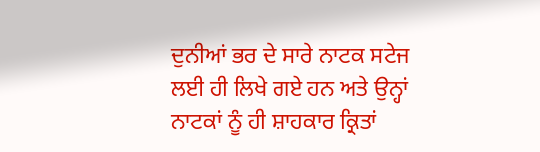ਦੁਨੀਆਂ ਭਰ ਦੇ ਸਾਰੇ ਨਾਟਕ ਸਟੇਜ ਲਈ ਹੀ ਲਿਖੇ ਗਏ ਹਨ ਅਤੇ ਉਨ੍ਹਾਂ ਨਾਟਕਾਂ ਨੂੰ ਹੀ ਸ਼ਾਹਕਾਰ ਕ੍ਰਿਤਾਂ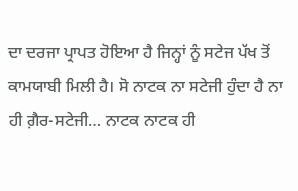ਦਾ ਦਰਜਾ ਪ੍ਰਾਪਤ ਹੋਇਆ ਹੈ ਜਿਨ੍ਹਾਂ ਨੂੰ ਸਟੇਜ ਪੱਖ ਤੋਂ ਕਾਮਯਾਬੀ ਮਿਲੀ ਹੈ। ਸੋ ਨਾਟਕ ਨਾ ਸਟੇਜੀ ਹੁੰਦਾ ਹੈ ਨਾ ਹੀ ਗ਼ੈਰ-ਸਟੇਜੀ… ਨਾਟਕ ਨਾਟਕ ਹੀ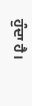ਹੁੰਦਾ ਹੈ।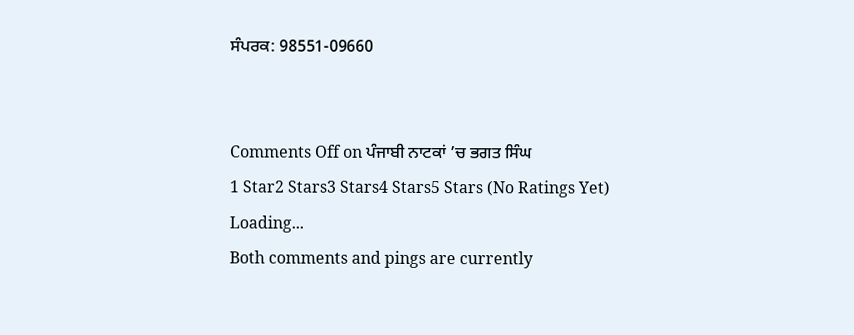ਸੰਪਰਕ: 98551-09660


Comments Off on ਪੰਜਾਬੀ ਨਾਟਕਾਂ ’ਚ ਭਗਤ ਸਿੰਘ
1 Star2 Stars3 Stars4 Stars5 Stars (No Ratings Yet)
Loading...
Both comments and pings are currently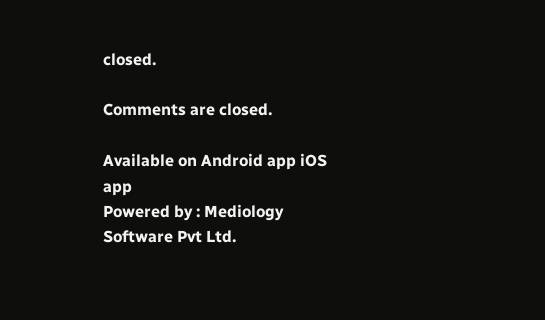closed.

Comments are closed.

Available on Android app iOS app
Powered by : Mediology Software Pvt Ltd.